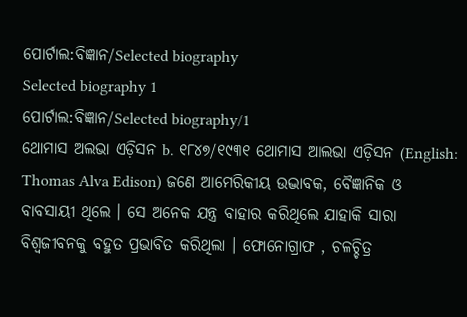ପୋର୍ଟାଲ:ବିଜ୍ଞାନ/Selected biography
Selected biography 1
ପୋର୍ଟାଲ:ବିଜ୍ଞାନ/Selected biography/1
ଥୋମାସ ଅଲଭା ଏଡ଼ିସନ b. ୧୮୪୭/୧୯୩୧ ଥୋମାସ ଆଲଭା ଏଡ଼ିସନ (English: Thomas Alva Edison) ଜଣେ ଆମେରିକୀୟ ଉଦ୍ଭାବକ, ବୈଜ୍ଞାନିକ ଓ ବାବସାୟୀ ଥିଲେ । ସେ ଅନେକ ଯନ୍ତ୍ର ବାହାର କରିଥିଲେ ଯାହାକି ସାରା ବିଶ୍ଵଜୀବନକୁ ବହୁତ ପ୍ରଭାବିତ କରିଥିଲା । ଫୋନୋଗ୍ରାଫ , ଚଳଚ୍ଚିତ୍ର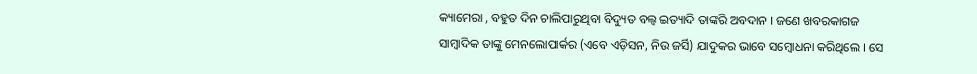କ୍ୟାମେରା , ବହୁତ ଦିନ ଚାଲିପାରୁଥିବା ବିଦ୍ୟୁତ ବଲ୍ବ ଇତ୍ୟାଦି ତାଙ୍କରି ଅବଦାନ । ଜଣେ ଖବରକାଗଜ ସାମ୍ବାଦିକ ତାଙ୍କୁ ମେନଲୋପାର୍କର (ଏବେ ଏଡ଼ିସନ, ନିଉ ଜର୍ସି) ଯାଦୁକର ଭାବେ ସମ୍ବୋଧନା କରିଥିଲେ । ସେ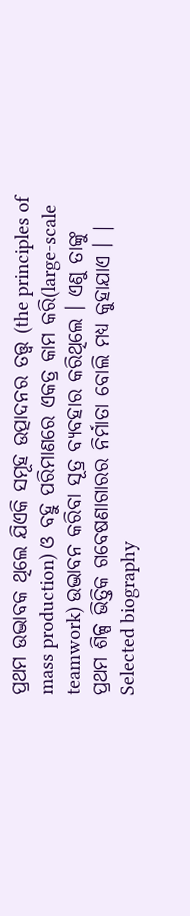ପ୍ରଥମ ଉଦ୍ଭାବକ ଥିଲେ ଯିଏକି ସମୂହ ଉତ୍ପାଦନର ତତ୍ତ୍ଵ (the principles of mass production) ଓ ବହୁ ପରିମାଣରେ ଏକତ୍ର କାମ କରି(large-scale teamwork) ଉଦ୍ଭାବନ କରିବା ସୂତ୍ର ବ୍ୟବହାର କରିଥିଲେ । ଏଣୁ ତାଙ୍କୁ ପ୍ରଥମ ଶିଳ୍ପ ଭିତ୍ତିକ ଗବେଷଣାଗାରର ନିର୍ମାତା ବୋଲି ମଧ୍ୟ କୁହାଯାଏ । |
Selected biography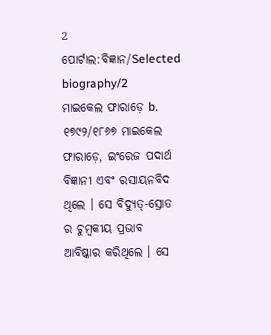2
ପୋର୍ଟାଲ:ବିଜ୍ଞାନ/Selected biography/2
ମାଇକେଲ ଫାରାଡ଼େ b. ୧୭୯୨/୧୮୬୭ ମାଇକେଲ ଫାରାଡ଼େ, ଇଂରେଜ ପଦାର୍ଥ ବିଜ୍ଞାନୀ ଏବଂ ରସାୟନବିଦ ଥିଲେ । ସେ ବିଦ୍ୟୁତ୍-ସ୍ରୋତ ର ଚୁମ୍ବକୀୟ ପ୍ରଭାବ ଆବିଷ୍କାର କରିଥିଲେ । ସେ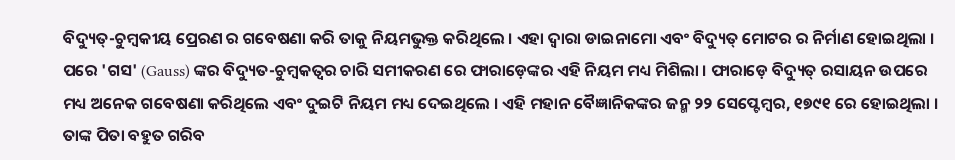ବିଦ୍ୟୁତ୍-ଚୁମ୍ବକୀୟ ପ୍ରେରଣ ର ଗବେଷଣା କରି ତାକୁ ନିୟମଭୁକ୍ତ କରିଥିଲେ । ଏହା ଦ୍ୱାରା ଡାଇନାମୋ ଏବଂ ବିଦ୍ୟୁତ୍ ମୋଟର ର ନିର୍ମାଣ ହୋଇଥିଲା । ପରେ 'ଗସ' (Gauss) ଙ୍କର ବିଦ୍ୟୁତ-ଚୁମ୍ବକତ୍ଵର ଚାରି ସମୀକରଣ ରେ ଫାରାଡ଼େଙ୍କର ଏହି ନିୟମ ମଧ୍ୟ ମିଶିଲା । ଫାରାଡ଼େ ବିଦ୍ୟୁତ୍ ରସାୟନ ଉପରେ ମଧ୍ୟ ଅନେକ ଗବେଷଣା କରିଥିଲେ ଏବଂ ଦୁଇଟି ନିୟମ ମଧ୍ୟ ଦେଇଥିଲେ । ଏହି ମହାନ ବୈଜ୍ଞାନିକଙ୍କର ଜନ୍ମ ୨୨ ସେପ୍ଟେମ୍ବର, ୧୭୯୧ ରେ ହୋଇଥିଲା । ତାଙ୍କ ପିତା ବହୁତ ଗରିବ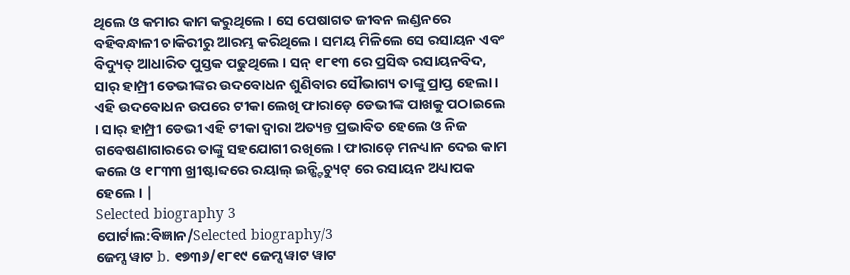ଥିଲେ ଓ କମାର କାମ କରୁଥିଲେ । ସେ ପେଷାଗତ ଜୀବନ ଲଣ୍ଡନରେ ବହିବନ୍ଧାଳୀ ଚାକିରୀରୁ ଆରମ୍ଭ କରିଥିଲେ । ସମୟ ମିଳିଲେ ସେ ରସାୟନ ଏବଂ ବିଦ୍ୟୁତ୍ ଆଧାରିତ ପୁସ୍ତକ ପଢୁଥିଲେ । ସନ୍ ୧୮୧୩ ରେ ପ୍ରସିଦ୍ଧ ରସାୟନବିଦ, ସାର୍ ହାମ୍ପ୍ରୀ ଡେଭୀଙ୍କର ଉଦବୋଧନ ଶୁଣିବାର ସୌଭାଗ୍ୟ ତାଙ୍କୁ ପ୍ରାପ୍ତ ହେଲା । ଏହି ଉଦବୋଧନ ଉପରେ ଟୀକା ଲେଖି ଫାରାଡ଼େ ଡେଭୀଙ୍କ ପାଖକୁ ପଠାଇଲେ । ସାର୍ ହାମ୍ପ୍ରୀ ଡେଭୀ ଏହି ଟୀକା ଦ୍ୱାରା ଅତ୍ୟନ୍ତ ପ୍ରଭାବିତ ହେଲେ ଓ ନିଜ ଗବେଷଣାଗାରରେ ତାଙ୍କୁ ସହଯୋଗୀ ରଖିଲେ । ଫାରାଡ଼େ ମନଧ୍ୟାନ ଦେଇ କାମ କଲେ ଓ ୧୮୩୩ ଖ୍ରୀଷ୍ଟାବ୍ଦରେ ରୟାଲ୍ ଇନ୍ଷ୍ଟିଚ୍ୟୁଟ୍ ରେ ରସାୟନ ଅଧ୍ୟାପକ ହେଲେ । |
Selected biography 3
ପୋର୍ଟାଲ:ବିଜ୍ଞାନ/Selected biography/3
ଜେମ୍ସ ୱାଟ b. ୧୭୩୬/୧୮୧୯ ଜେମ୍ସ ୱାଟ ୱାଟ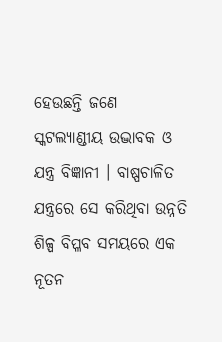ହେଉଛନ୍ତି ଜଣେ ସ୍କଟଲ୍ୟାଣ୍ଡୀୟ ଉଦ୍ଭାବକ ଓ ଯନ୍ତ୍ର ବିଜ୍ଞାନୀ । ବାଷ୍ପଚାଳିତ ଯନ୍ତ୍ରରେ ସେ କରିଥିବା ଉନ୍ନତି ଶିଳ୍ପ ବିପ୍ଳବ ସମୟରେ ଏକ ନୂତନ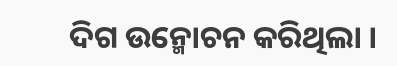ଦିଗ ଉନ୍ମୋଚନ କରିଥିଲା ।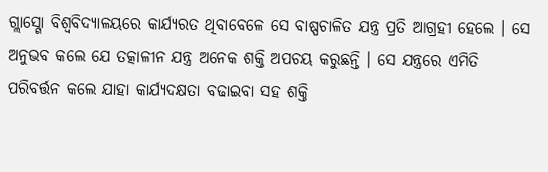ଗ୍ଲାସ୍ଗୋ ବିଶ୍ୱବିଦ୍ୟାଳୟରେ କାର୍ଯ୍ୟରତ ଥିବାବେଳେ ସେ ବାଷ୍ପଚାଳିତ ଯନ୍ତ୍ର ପ୍ରତି ଆଗ୍ରହୀ ହେଲେ । ସେ ଅନୁଭବ କଲେ ଯେ ତତ୍କାଳୀନ ଯନ୍ତ୍ର ଅନେକ ଶକ୍ତି ଅପଚୟ କରୁଛନ୍ତି । ସେ ଯନ୍ତ୍ରରେ ଏମିତି ପରିବର୍ତ୍ତନ କଲେ ଯାହା କାର୍ଯ୍ୟଦକ୍ଷତା ବଢାଇବା ସହ ଶକ୍ତି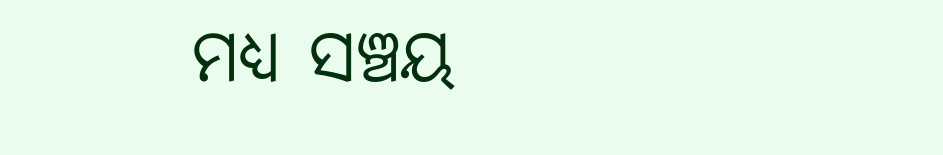ମଧ୍ୟ ସଞ୍ଚୟ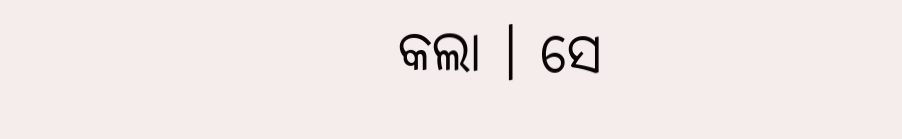କଲା । ସେ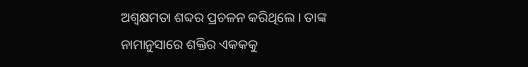ଅଶ୍ୱକ୍ଷମତା ଶବ୍ଦର ପ୍ରଚଳନ କରିଥିଲେ । ତାଙ୍କ ନାମାନୁସାରେ ଶକ୍ତିର ଏକକକୁ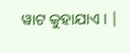ୱାଟ କୁହାଯାଏ । |